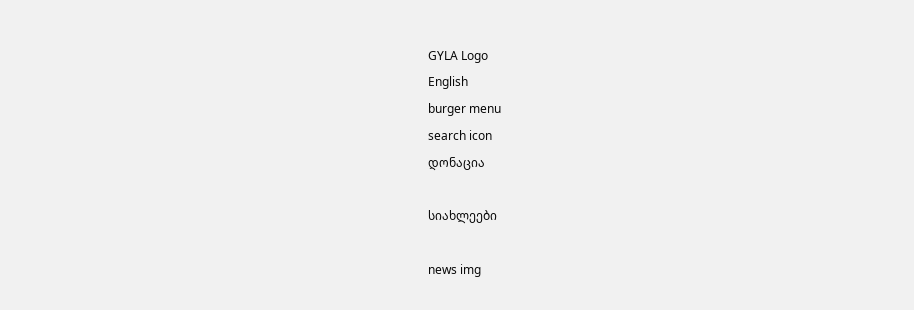GYLA Logo
English
burger menu
search icon
დონაცია

სიახლეები

news img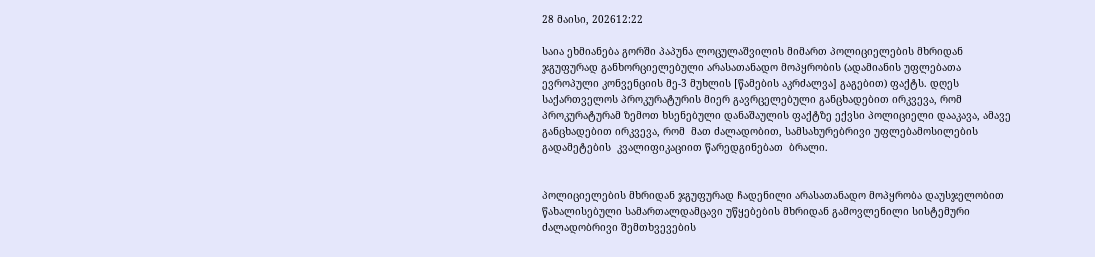28 მაისი, 202612:22

საია ეხმიანება გორში პაპუნა ლოცულაშვილის მიმართ პოლიციელების მხრიდან ჯგუფურად განხორციელებული არასათანადო მოპყრობის (ადამიანის უფლებათა ევროპული კონვენციის მე-3 მუხლის [წამების აკრძალვა] გაგებით) ფაქტს. დღეს საქართველოს პროკურატურის მიერ გავრცელებული განცხადებით ირკვევა, რომ  პროკურატურამ ზემოთ ხსენებული დანაშაულის ფაქტზე ექვსი პოლიციელი დააკავა, ამავე განცხადებით ირკვევა, რომ  მათ ძალადობით, სამსახურებრივი უფლებამოსილების გადამეტების  კვალიფიკაციით წარედგინებათ  ბრალი.


პოლიციელების მხრიდან ჯგუფურად ჩადენილი არასათანადო მოპყრობა დაუსჯელობით წახალისებული სამართალდამცავი უწყებების მხრიდან გამოვლენილი სისტემური ძალადობრივი შემთხვევების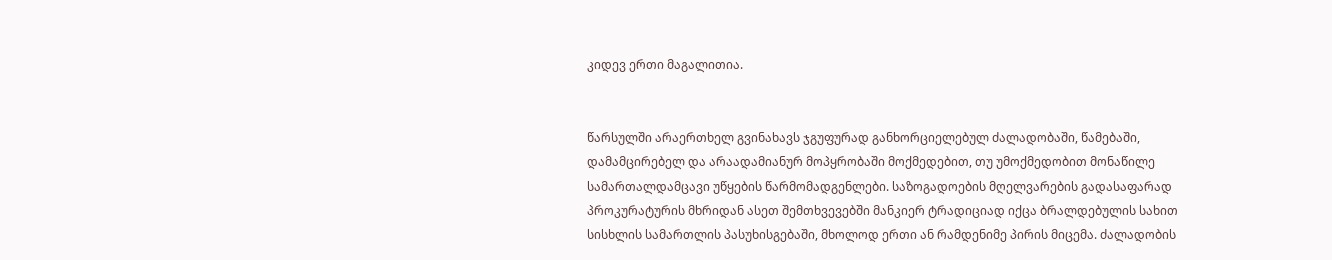კიდევ ერთი მაგალითია.


წარსულში არაერთხელ გვინახავს ჯგუფურად განხორციელებულ ძალადობაში, წამებაში, დამამცირებელ და არაადამიანურ მოპყრობაში მოქმედებით, თუ უმოქმედობით მონაწილე სამართალდამცავი უწყების წარმომადგენლები. საზოგადოების მღელვარების გადასაფარად პროკურატურის მხრიდან ასეთ შემთხვევებში მანკიერ ტრადიციად იქცა ბრალდებულის სახით სისხლის სამართლის პასუხისგებაში, მხოლოდ ერთი ან რამდენიმე პირის მიცემა. ძალადობის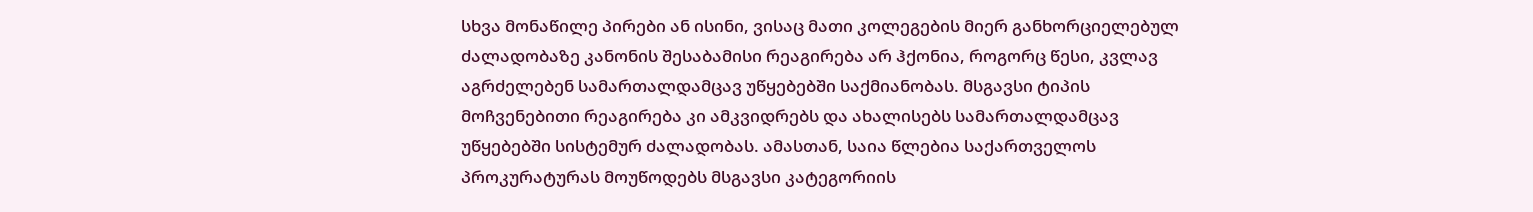სხვა მონაწილე პირები ან ისინი, ვისაც მათი კოლეგების მიერ განხორციელებულ ძალადობაზე კანონის შესაბამისი რეაგირება არ ჰქონია, როგორც წესი, კვლავ აგრძელებენ სამართალდამცავ უწყებებში საქმიანობას. მსგავსი ტიპის მოჩვენებითი რეაგირება კი ამკვიდრებს და ახალისებს სამართალდამცავ უწყებებში სისტემურ ძალადობას. ამასთან, საია წლებია საქართველოს პროკურატურას მოუწოდებს მსგავსი კატეგორიის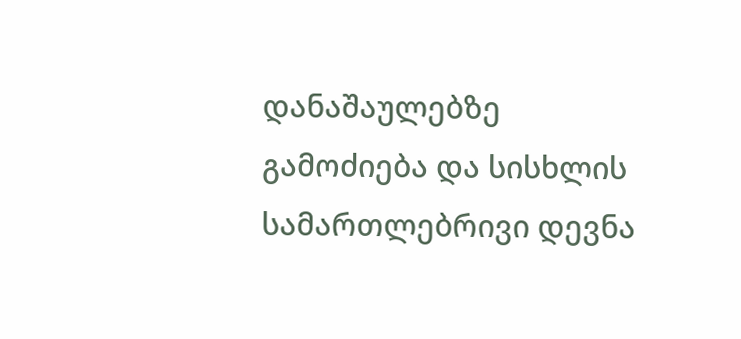დანაშაულებზე გამოძიება და სისხლის სამართლებრივი დევნა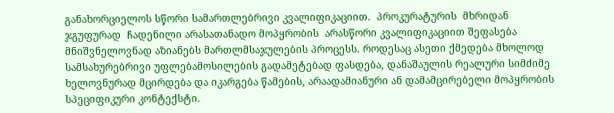განახორციელოს სწორი სამართლებრივი კვალიფიკაციით.  პროკურატურის  მხრიდან ჯგუფურად  ჩადენილი არასათანადო მოპყრობის  არასწორი კვალიფიკაციით შეფასება მნიშვნელოვნად აზიანებს მართლმსაჯულების პროცესს. როდესაც ასეთი ქმედება მხოლოდ სამსახურებრივი უფლებამოსილების გადამეტებად ფასდება, დანაშაულის რეალური სიმძიმე ხელოვნურად მცირდება და იკარგება წამების, არაადამიანური ან დამამცირებელი მოპყრობის სპეციფიკური კონტექსტი.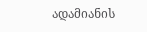ადამიანის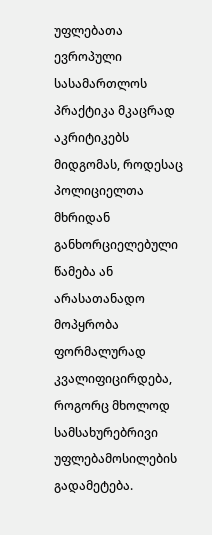უფლებათა ევროპული სასამართლოს პრაქტიკა მკაცრად აკრიტიკებს მიდგომას, როდესაც პოლიციელთა მხრიდან განხორციელებული წამება ან არასათანადო მოპყრობა ფორმალურად კვალიფიცირდება, როგორც მხოლოდ სამსახურებრივი უფლებამოსილების გადამეტება.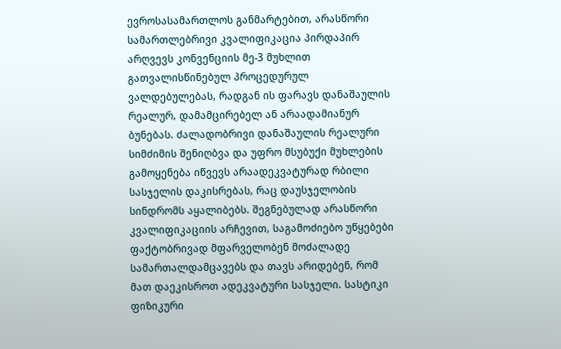ევროსასამართლოს განმარტებით, არასწორი სამართლებრივი კვალიფიკაცია პირდაპირ არღვევს კონვენციის მე-3 მუხლით გათვალისწინებულ პროცედურულ ვალდებულებას, რადგან ის ფარავს დანაშაულის რეალურ, დამამცირებელ ან არაადამიანურ ბუნებას. ძალადობრივი დანაშაულის რეალური სიმძიმის შენიღბვა და უფრო მსუბუქი მუხლების გამოყენება იწვევს არაადეკვატურად რბილი სასჯელის დაკისრებას, რაც დაუსჯელობის სინდრომს აყალიბებს. შეგნებულად არასწორი კვალიფიკაციის არჩევით, საგამოძიებო უწყებები ფაქტობრივად მფარველობენ მოძალადე სამართალდამცავებს და თავს არიდებენ, რომ მათ დაეკისროთ ადეკვატური სასჯელი. სასტიკი ფიზიკური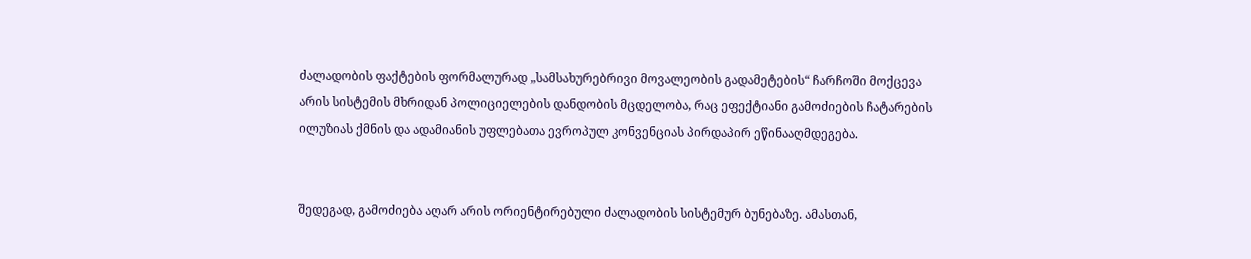ძალადობის ფაქტების ფორმალურად „სამსახურებრივი მოვალეობის გადამეტების“ ჩარჩოში მოქცევა არის სისტემის მხრიდან პოლიციელების დანდობის მცდელობა, რაც ეფექტიანი გამოძიების ჩატარების ილუზიას ქმნის და ადამიანის უფლებათა ევროპულ კონვენციას პირდაპირ ეწინააღმდეგება.


შედეგად, გამოძიება აღარ არის ორიენტირებული ძალადობის სისტემურ ბუნებაზე. ამასთან,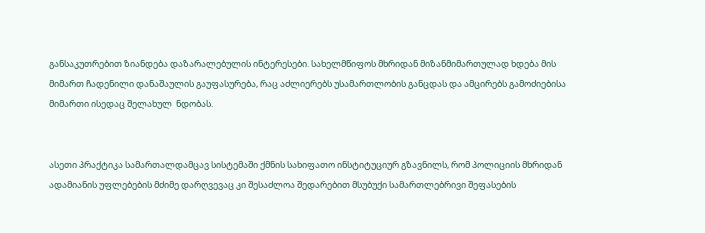განსაკუთრებით ზიანდება დაზარალებულის ინტერესები. სახელმწიფოს მხრიდან მიზანმიმართულად ხდება მის მიმართ ჩადენილი დანაშაულის გაუფასურება, რაც აძლიერებს უსამართლობის განცდას და ამცირებს გამოძიებისა მიმართი ისედაც შელახულ  ნდობას.


ასეთი პრაქტიკა სამართალდამცავ სისტემაში ქმნის სახიფათო ინსტიტუციურ გზავნილს, რომ პოლიციის მხრიდან ადამიანის უფლებების მძიმე დარღვევაც კი შესაძლოა შედარებით მსუბუქი სამართლებრივი შეფასების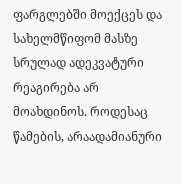ფარგლებში მოექცეს და სახელმწიფომ მასზე სრულად ადეკვატური რეაგირება არ მოახდინოს. როდესაც  წამების, არაადამიანური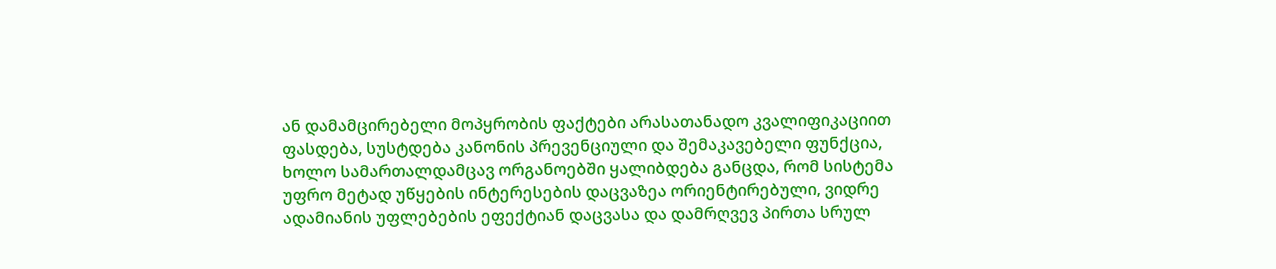ან დამამცირებელი მოპყრობის ფაქტები არასათანადო კვალიფიკაციით ფასდება, სუსტდება კანონის პრევენციული და შემაკავებელი ფუნქცია, ხოლო სამართალდამცავ ორგანოებში ყალიბდება განცდა, რომ სისტემა უფრო მეტად უწყების ინტერესების დაცვაზეა ორიენტირებული, ვიდრე ადამიანის უფლებების ეფექტიან დაცვასა და დამრღვევ პირთა სრულ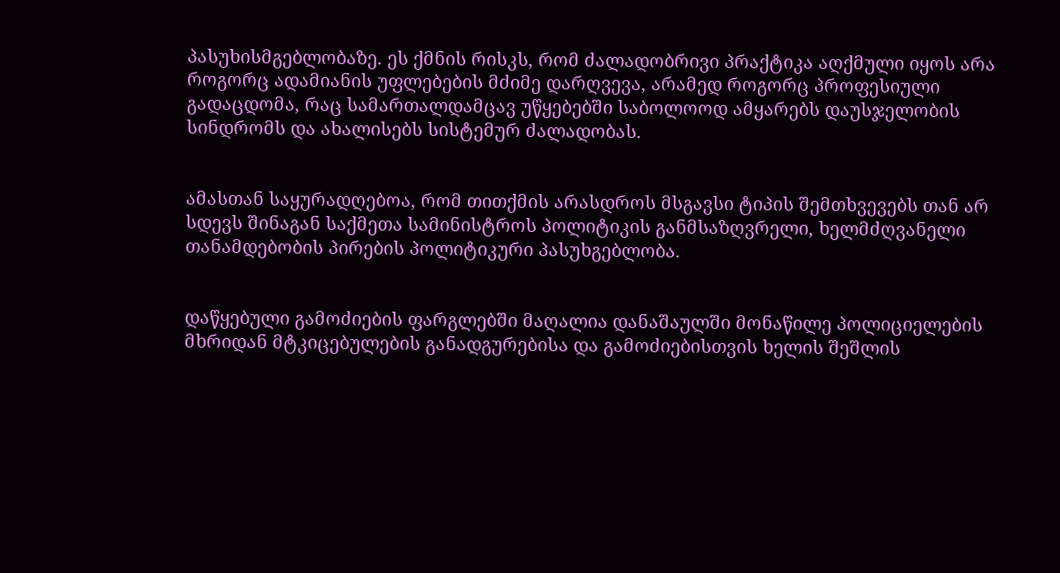პასუხისმგებლობაზე. ეს ქმნის რისკს, რომ ძალადობრივი პრაქტიკა აღქმული იყოს არა როგორც ადამიანის უფლებების მძიმე დარღვევა, არამედ როგორც პროფესიული გადაცდომა, რაც სამართალდამცავ უწყებებში საბოლოოდ ამყარებს დაუსჯელობის სინდრომს და ახალისებს სისტემურ ძალადობას.


ამასთან საყურადღებოა, რომ თითქმის არასდროს მსგავსი ტიპის შემთხვევებს თან არ სდევს შინაგან საქმეთა სამინისტროს პოლიტიკის განმსაზღვრელი, ხელმძღვანელი თანამდებობის პირების პოლიტიკური პასუხგებლობა.


დაწყებული გამოძიების ფარგლებში მაღალია დანაშაულში მონაწილე პოლიციელების მხრიდან მტკიცებულების განადგურებისა და გამოძიებისთვის ხელის შეშლის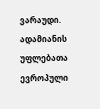ვარაუდი. ადამიანის უფლებათა ევროპული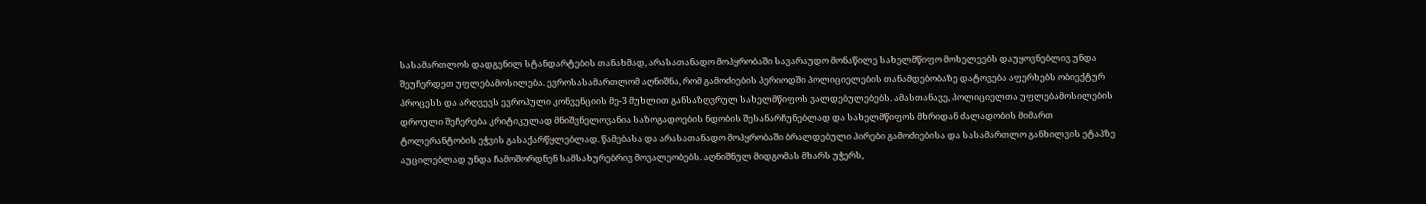სასამართლოს დადგენილ სტანდარტების თანახმად, არასათანადო მოპყრობაში სავარაუდო მონაწილე სახელმწიფო მოხელეებს დაუყოვნებლივ უნდა შეუჩერდეთ უფლებამოსილება. ევროსასამართლომ აღნიშნა, რომ გამოძიების პერიოდში პოლიციელების თანამდებობაზე დატოვება აფერხებს ობიექტურ პროცესს და არღვევს ევროპული კონვენციის მე-3 მუხლით განსაზღვრულ სახელმწიფოს ვალდებულებებს. ამასთანავე, პოლიციელთა უფლებამოსილების დროული შეჩერება კრიტიკულად მნიშვნელოვანია საზოგადოების ნდობის შესანარჩუნებლად და სახელმწიფოს მხრიდან ძალადობის მიმართ ტოლერანტობის ეჭვის გასაქარწყლებლად. წამებასა და არასათანადო მოპყრობაში ბრალდებული პირები გამოძიებისა და სასამართლო განხილვის ეტაპზე აუცილებლად უნდა ჩამოშორდნენ სამსახურებრივ მოვალეობებს. აღნიშნულ მიდგომას მხარს უჭერს,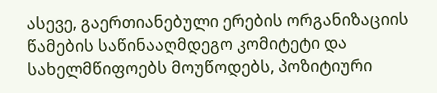ასევე, გაერთიანებული ერების ორგანიზაციის წამების საწინააღმდეგო კომიტეტი და სახელმწიფოებს მოუწოდებს, პოზიტიური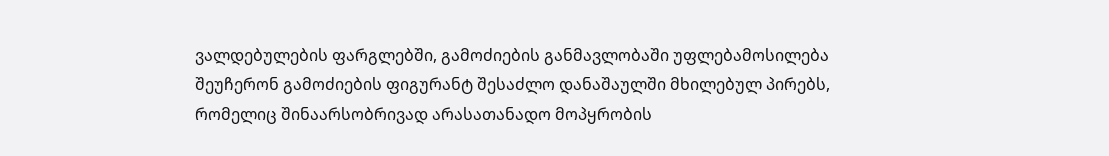ვალდებულების ფარგლებში, გამოძიების განმავლობაში უფლებამოსილება შეუჩერონ გამოძიების ფიგურანტ შესაძლო დანაშაულში მხილებულ პირებს, რომელიც შინაარსობრივად არასათანადო მოპყრობის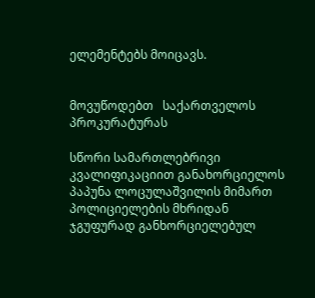ელემენტებს მოიცავს.


მოვუწოდებთ   საქართველოს პროკურატურას

სწორი სამართლებრივი კვალიფიკაციით განახორციელოს პაპუნა ლოცულაშვილის მიმართ პოლიციელების მხრიდან ჯგუფურად განხორციელებულ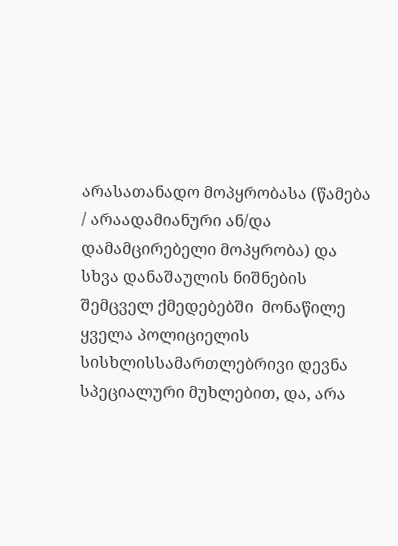არასათანადო მოპყრობასა (წამება / არაადამიანური ან/და დამამცირებელი მოპყრობა) და სხვა დანაშაულის ნიშნების შემცველ ქმედებებში  მონაწილე ყველა პოლიციელის სისხლისსამართლებრივი დევნა სპეციალური მუხლებით, და, არა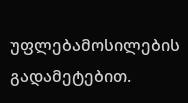უფლებამოსილების გადამეტებით.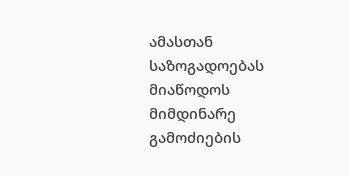ამასთან საზოგადოებას მიაწოდოს მიმდინარე გამოძიების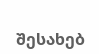შესახებ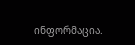ინფორმაცია.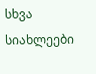სხვა სიახლეები